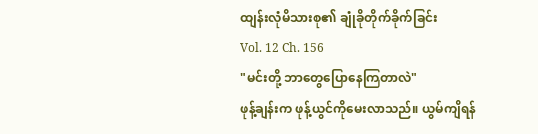ထျန်းလုံမိသားစု၏ ချုံခိုတိုက်ခိုက်ခြင်း
Vol. 12 Ch. 156
"မင်းတို့ ဘာတွေပြောနေကြတာလဲ"
ဖုန့်ချန်းက ဖုန့်ယွင်ကိုမေးလာသည်။ ယွမ်ကျိရန်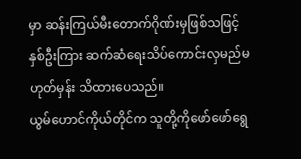မှာ ဆန်းကြယ်မီးတောက်ဂိုဏ်းမှဖြစ်သဖြင့် နှစ်ဦးကြား ဆက်ဆံရေးသိပ်ကောင်းလှမည်မဟုတ်မှန်း သိထားပေသည်။
ယွမ်ဟောင်ကိုယ်တိုင်က သူတို့ကိုဖော်ဖော်ရွေ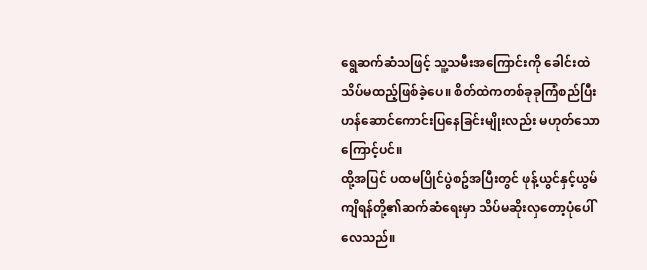ရွေဆက်ဆံသဖြင့် သူ့သမီးအကြောင်းကို ခေါင်းထဲသိပ်မထည့်ဖြစ်ခဲ့ပေ။ စိတ်ထဲကတစ်ခုခုကြံစည်ပြီး ဟန်ဆောင်ကောင်းပြနေခြင်းမျိုးလည်း မဟုတ်သောကြောင့်ပင်။
ထို့အပြင် ပထမပြိုင်ပွဲစဥ်အပြီးတွင် ဖုန့်ယွင်နှင့်ယွမ်ကျိရန်တို့၏ဆက်ဆံရေးမှာ သိပ်မဆိုးလှတော့ပုံပေါ်လေသည်။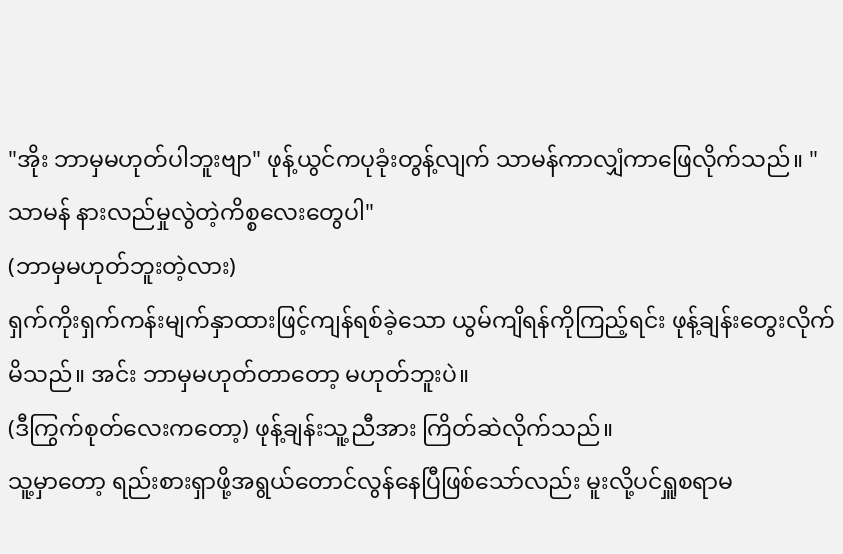"အိုး ဘာမှမဟုတ်ပါဘူးဗျာ" ဖုန့်ယွင်ကပုခုံးတွန့်လျက် သာမန်ကာလျှံကာဖြေလိုက်သည်။ "သာမန် နားလည်မှုလွဲတဲ့ကိစ္စလေးတွေပါ"
(ဘာမှမဟုတ်ဘူးတဲ့လား)
ရှက်ကိုးရှက်ကန်းမျက်နှာထားဖြင့်ကျန်ရစ်ခဲ့သော ယွမ်ကျိရန်ကိုကြည့်ရင်း ဖုန့်ချန်းတွေးလိုက်မိသည်။ အင်း ဘာမှမဟုတ်တာတော့ မဟုတ်ဘူးပဲ။
(ဒီကြွက်စုတ်လေးကတော့) ဖုန့်ချန်းသူ့ညီအား ကြိတ်ဆဲလိုက်သည်။
သူ့မှာတော့ ရည်းစားရှာဖို့အရွယ်တောင်လွန်နေပြီဖြစ်သော်လည်း မူးလို့ပင်ရှူစရာမ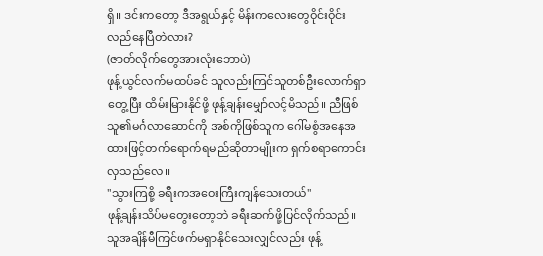ရှိ။ ဒင်းကတော့ ဒီအရွယ်နှင့် မိန်းကလေးတွေဝိုင်းဝိုင်းလည်နေပြီတဲလား?
(ဇာတ်လိုက်တွေအားလုံးဘောပဲ)
ဖုန့်ယွင်လက်မထပ်ခင် သူလည်းကြင်သူတစ်ဦးလောက်ရှာတွေ့ပြီး ထိမ်းမြားနိုင်ဖို့ ဖုန့်ချန်းမျှော်လင့်မိသည်။ ညီဖြစ်သူ၏မင်္ဂလာဆောင်ကို အစ်ကိုဖြစ်သူက ဂေါ်မစွံအနေအထားဖြင့်တက်ရောက်ရမည်ဆိုတာမျိုးက ရှက်စရာကောင်းလှသည်လေ။
"သွားကြစို့ ခရီးကအဝေးကြီးကျန်သေးတယ်"
ဖုန့်ချန်းသိပ်မတွေးတော့ဘဲ ခရီးဆက်ဖို့ပြင်လိုက်သည်။ သူအချိန်မီကြင်ဖက်မရှာနိုင်သေးလျှင်လည်း ဖုန့်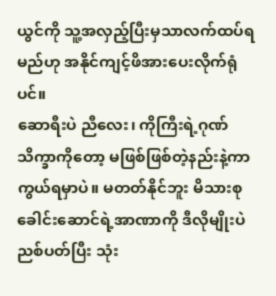ယွင်ကို သူ့အလှည့်ပြီးမှသာလက်ထပ်ရမည်ဟု အနိုင်ကျင့်ဖိအားပေးလိုက်ရုံပင်။
ဆောရီးပဲ ညီလေး၊ ကိုကြီးရဲ့ဂုဏ်သိက္ခာကိုတော့ မဖြစ်ဖြစ်တဲ့နည်းနဲ့ကာကွယ်ရမှာပဲ။ မတတ်နိုင်ဘူး မိသားစုခေါင်းဆောင်ရဲ့အာဏာကို ဒီလိုမျိုးပဲ ညစ်ပတ်ပြီး သုံး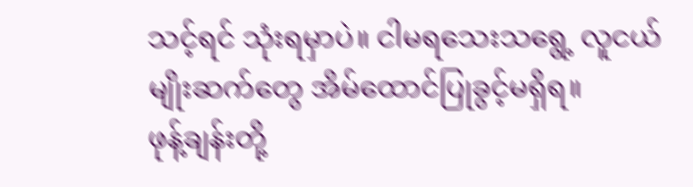သင့်ရင် သုံးရမှာပဲ။ ငါမရသေးသရွေ့ လူငယ်မျိုးဆက်တွေ အိမ်ထောင်ပြုခွင့်မရှိရ။
ဖုန့်ချန်းတို့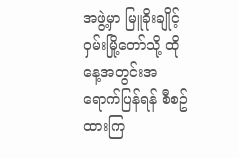အဖွဲ့မှာ မြူခိုးချိုင့်ဝှမ်းမြို့တော်သို့ ထိုနေ့အတွင်းအရောက်ပြန်ရန် စီစဥ်ထားကြ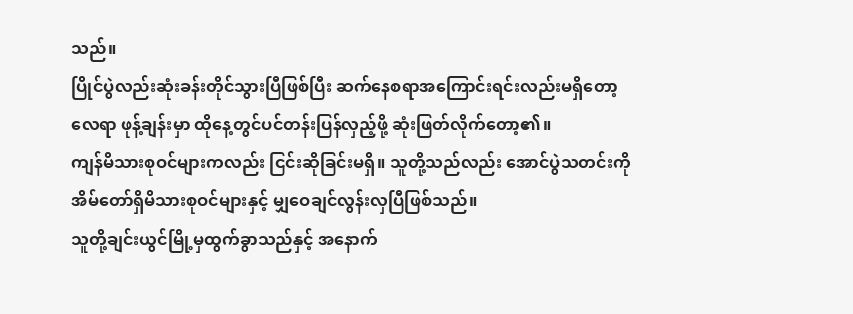သည်။
ပြိုင်ပွဲလည်းဆုံးခန်းတိုင်သွားပြီဖြစ်ပြီး ဆက်နေစရာအကြောင်းရင်းလည်းမရှိတော့လေရာ ဖုန့်ချန်းမှာ ထိုနေ့တွင်ပင်တန်းပြန်လှည့်ဖို့ ဆုံးဖြတ်လိုက်တော့၏။
ကျန်မိသားစုဝင်များကလည်း ငြင်းဆိုခြင်းမရှိ။ သူတို့သည်လည်း အောင်ပွဲသတင်းကို အိမ်တော်ရှိမိသားစုဝင်များနှင့် မျှဝေချင်လွန်းလှပြီဖြစ်သည်။
သူတို့ချင်းယွင်မြို့မှထွက်ခွာသည်နှင့် အနောက်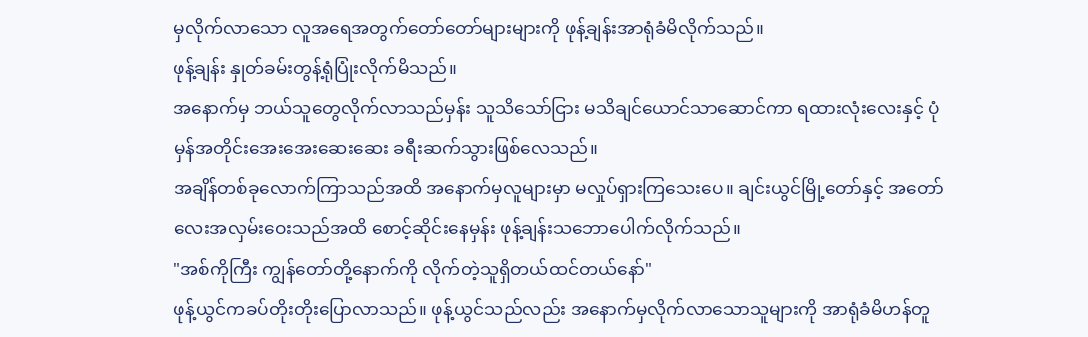မှလိုက်လာသော လူအရေအတွက်တော်တော်များများကို ဖုန့်ချန်းအာရုံခံမိလိုက်သည်။
ဖုန့်ချန်း နှုတ်ခမ်းတွန့်ရုံပြုံးလိုက်မိသည်။
အနောက်မှ ဘယ်သူတွေလိုက်လာသည်မှန်း သူသိသော်ငြား မသိချင်ယောင်သာဆောင်ကာ ရထားလုံးလေးနှင့် ပုံမှန်အတိုင်းအေးအေးဆေးဆေး ခရီးဆက်သွားဖြစ်လေသည်။
အချိန်တစ်ခုလောက်ကြာသည်အထိ အနောက်မှလူများမှာ မလှုပ်ရှားကြသေးပေ။ ချင်းယွင်မြို့တော်နှင့် အတော်လေးအလှမ်းဝေးသည်အထိ စောင့်ဆိုင်းနေမှန်း ဖုန့်ချန်းသဘောပေါက်လိုက်သည်။
"အစ်ကိုကြီး ကျွန်တော်တို့နောက်ကို လိုက်တဲ့သူရှိတယ်ထင်တယ်နော်"
ဖုန့်ယွင်ကခပ်တိုးတိုးပြောလာသည်။ ဖုန့်ယွင်သည်လည်း အနောက်မှလိုက်လာသောသူများကို အာရုံခံမိဟန်တူ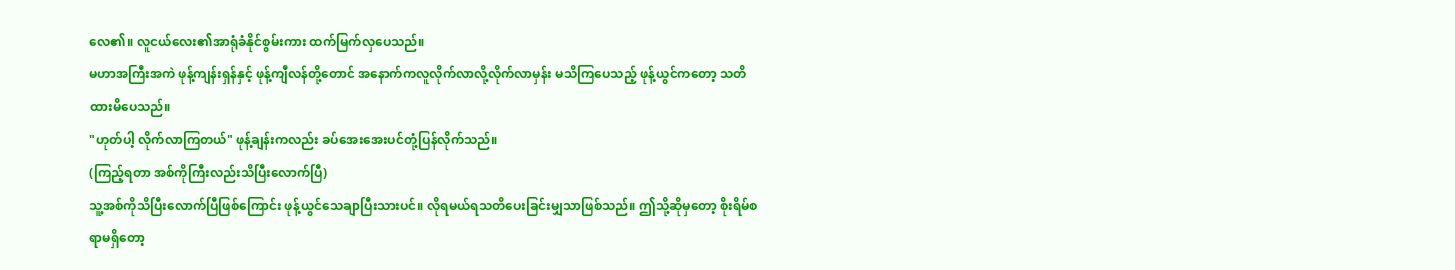လေ၏။ လူငယ်လေး၏အာရုံခံနိုင်စွမ်းကား ထက်မြက်လှပေသည်။
မဟာအကြီးအကဲ ဖုန့်ကျန်းရှန်နှင့် ဖုန့်ကျီလန်တို့တောင် အနောက်ကလူလိုက်လာလို့လိုက်လာမှန်း မသိကြပေသည့် ဖုန့်ယွင်ကတော့ သတိထားမိပေသည်။
"ဟုတ်ပါ့ လိုက်လာကြတယ်" ဖုန့်ချန်းကလည်း ခပ်အေးအေးပင်တုံ့ပြန်လိုက်သည်။
(ကြည့်ရတာ အစ်ကိုကြီးလည်းသိပြီးလောက်ပြီ)
သူ့အစ်ကိုသိပြီးလောက်ပြီဖြစ်ကြောင်း ဖုန့်ယွင်သေချာပြီးသားပင်။ လိုရမယ်ရသတိပေးခြင်းမျှသာဖြစ်သည်။ ဤသို့ဆိုမှတော့ စိုးရိမ်စရာမရှိတော့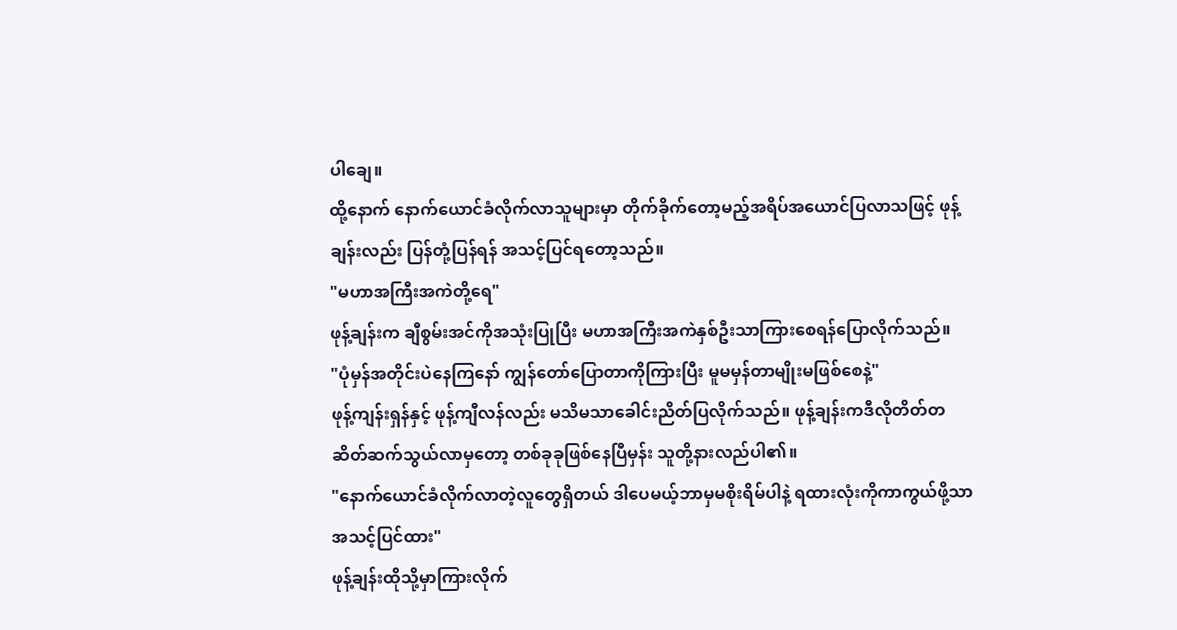ပါချေ။
ထို့နောက် နောက်ယောင်ခံလိုက်လာသူများမှာ တိုက်ခိုက်တော့မည့်အရိပ်အယောင်ပြလာသဖြင့် ဖုန့်ချန်းလည်း ပြန်တုံ့ပြန်ရန် အသင့်ပြင်ရတော့သည်။
"မဟာအကြီးအကဲတို့ရေ"
ဖုန့်ချန်းက ချီစွမ်းအင်ကိုအသုံးပြုပြီး မဟာအကြီးအကဲနှစ်ဦးသာကြားစေရန်ပြောလိုက်သည်။
"ပုံမှန်အတိုင်းပဲနေကြနော် ကျွန်တော်ပြောတာကိုကြားပြီး မူမမှန်တာမျိုးမဖြစ်စေနဲ့"
ဖုန့်ကျန်းရှန်နှင့် ဖုန့်ကျီလန်လည်း မသိမသာခေါင်းညိတ်ပြလိုက်သည်။ ဖုန့်ချန်းကဒီလိုတိတ်တဆိတ်ဆက်သွယ်လာမှတော့ တစ်ခုခုဖြစ်နေပြီမှန်း သူတို့နားလည်ပါ၏။
"နောက်ယောင်ခံလိုက်လာတဲ့လူတွေရှိတယ် ဒါပေမယ့်ဘာမှမစိုးရိမ်ပါနဲ့ ရထားလုံးကိုကာကွယ်ဖို့သာအသင့်ပြင်ထား"
ဖုန့်ချန်းထိုသို့မှာကြားလိုက်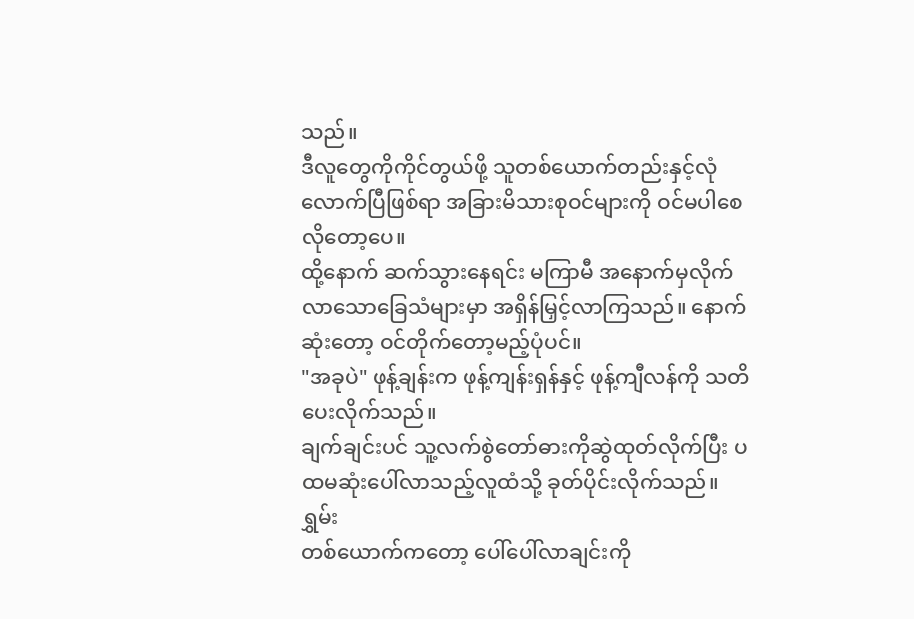သည်။
ဒီလူတွေကိုကိုင်တွယ်ဖို့ သူတစ်ယောက်တည်းနှင့်လုံလောက်ပြီဖြစ်ရာ အခြားမိသားစုဝင်များကို ဝင်မပါစေလိုတော့ပေ။
ထို့နောက် ဆက်သွားနေရင်း မကြာမီ အနောက်မှလိုက်လာသောခြေသံများမှာ အရှိန်မြှင့်လာကြသည်။ နောက်ဆုံးတော့ ဝင်တိုက်တော့မည့်ပုံပင်။
"အခုပဲ" ဖုန့်ချန်းက ဖုန့်ကျန်းရှန်နှင့် ဖုန့်ကျီလန်ကို သတိပေးလိုက်သည်။
ချက်ချင်းပင် သူ့လက်စွဲတော်ဓားကိုဆွဲထုတ်လိုက်ပြီး ပထမဆုံးပေါ်လာသည့်လူထံသို့ ခုတ်ပိုင်းလိုက်သည်။
ရွှမ်း
တစ်ယောက်ကတော့ ပေါ်ပေါ်လာချင်းကို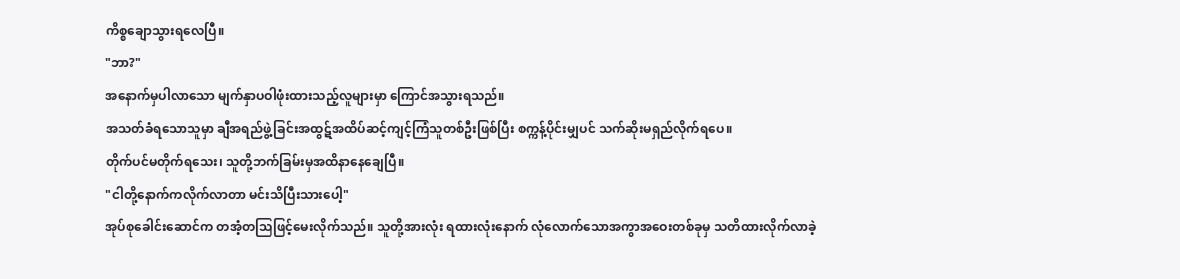ကိစ္စချောသွားရလေပြီ။
"ဘာ?"
အနောက်မှပါလာသော မျက်နှာပဝါဖုံးထားသည့်လူများမှာ ကြောင်အသွားရသည်။
အသတ်ခံရသောသူမှာ ချီအရည်ဖွဲ့ခြင်းအထွဋ်အထိပ်ဆင့်ကျင့်ကြံသူတစ်ဦးဖြစ်ပြီး စက္ကန့်ပိုင်းမျှပင် သက်ဆိုးမရှည်လိုက်ရပေ။
တိုက်ပင်မတိုက်ရသေး၊ သူတို့ဘက်ခြမ်းမှအထိနာနေချေပြီ။
"ငါတို့နောက်ကလိုက်လာတာ မင်းသိပြီးသားပေါ့"
အုပ်စုခေါင်းဆောင်က တအံ့တသြဖြင့်မေးလိုက်သည်။ သူတို့အားလုံး ရထားလုံးနောက် လုံလောက်သောအကွာအဝေးတစ်ခုမှ သတိထားလိုက်လာခဲ့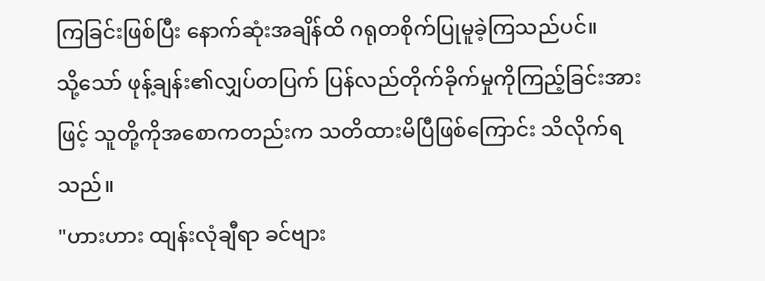ကြခြင်းဖြစ်ပြီး နောက်ဆုံးအချိန်ထိ ဂရုတစိုက်ပြုမူခဲ့ကြသည်ပင်။
သို့သော် ဖုန့်ချန်း၏လျှပ်တပြက် ပြန်လည်တိုက်ခိုက်မှုကိုကြည့်ခြင်းအားဖြင့် သူတို့ကိုအစောကတည်းက သတိထားမိပြီဖြစ်ကြောင်း သိလိုက်ရသည်။
"ဟားဟား ထျန်းလုံချီရာ ခင်ဗျား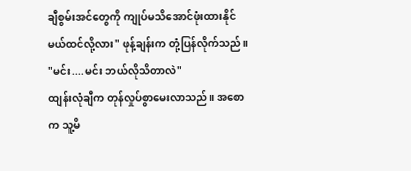ချီစွမ်းအင်တွေကို ကျုပ်မသိအောင်ဖုံးထားနိုင်မယ်ထင်လို့လား" ဖုန့်ချန်းက တုံ့ပြန်လိုက်သည်။
"မင်း....မင်း ဘယ်လိုသိတာလဲ"
ထျန်းလုံချီက တုန်လှုပ်စွာမေးလာသည်။ အစောက သူ့မိ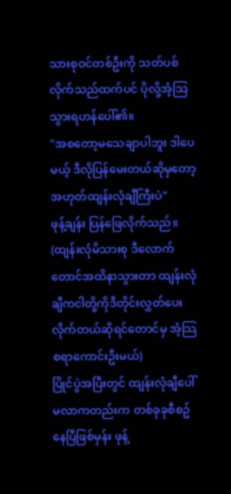သားစုဝင်တစ်ဦးကို သတ်ပစ်လိုက်သည်ထက်ပင် ပိုလို့အံ့သြသွားရဟန်ပေါ်၏။
"အစတော့မသေချာပါဘူး ဒါပေမယ့် ဒီလိုပြန်မေးတယ်ဆိုမှတော့ အဟုတ်ထျန်းလုံချီကြီးပဲ"
ဖုန့်ချန်း ပြန်ဖြေလိုက်သည်။
(ထျန်းလုံမိသားစု ဒီလောက်တောင်အထိနာသွားတာ ထျန်းလုံချီကငါတို့ကိုဒီတိုင်းလွှတ်ပေးလိုက်တယ်ဆိုရင်တောင်မှ အံ့သြစရာကောင်းဦးမယ်)
ပြိုင်ပွဲအပြီးတွင် ထျန်းလုံချီပေါ်မလာကတည်းက တစ်ခုခုစီစဥ်နေပြီဖြစ်မှန်း ဖုန့်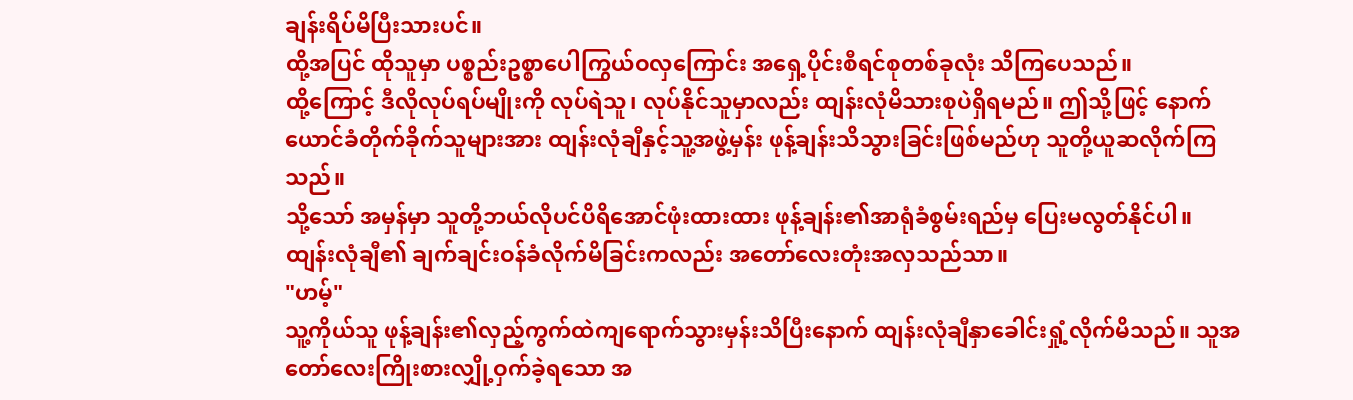ချန်းရိပ်မိပြီးသားပင်။
ထို့အပြင် ထိုသူမှာ ပစ္စည်းဥစ္စာပေါကြွယ်ဝလှကြောင်း အရှေ့ပိုင်းစီရင်စုတစ်ခုလုံး သိကြပေသည်။
ထို့ကြောင့် ဒီလိုလုပ်ရပ်မျိုးကို လုပ်ရဲသူ၊ လုပ်နိုင်သူမှာလည်း ထျန်းလုံမိသားစုပဲရှိရမည်။ ဤသို့ဖြင့် နောက်ယောင်ခံတိုက်ခိုက်သူများအား ထျန်းလုံချီနှင့်သူ့အဖွဲ့မှန်း ဖုန့်ချန်းသိသွားခြင်းဖြစ်မည်ဟု သူတို့ယူဆလိုက်ကြသည်။
သို့သော် အမှန်မှာ သူတို့ဘယ်လိုပင်ပိရိအောင်ဖုံးထားထား ဖုန့်ချန်း၏အာရုံခံစွမ်းရည်မှ ပြေးမလွတ်နိုင်ပါ။
ထျန်းလုံချီ၏ ချက်ချင်းဝန်ခံလိုက်မိခြင်းကလည်း အတော်လေးတုံးအလှသည်သာ။
"ဟမ့်"
သူ့ကိုယ်သူ ဖုန့်ချန်း၏လှည့်ကွက်ထဲကျရောက်သွားမှန်းသိပြီးနောက် ထျန်းလုံချီနှာခေါင်းရှုံ့လိုက်မိသည်။ သူအတော်လေးကြိုးစားလျှို့ဝှက်ခဲ့ရသော အ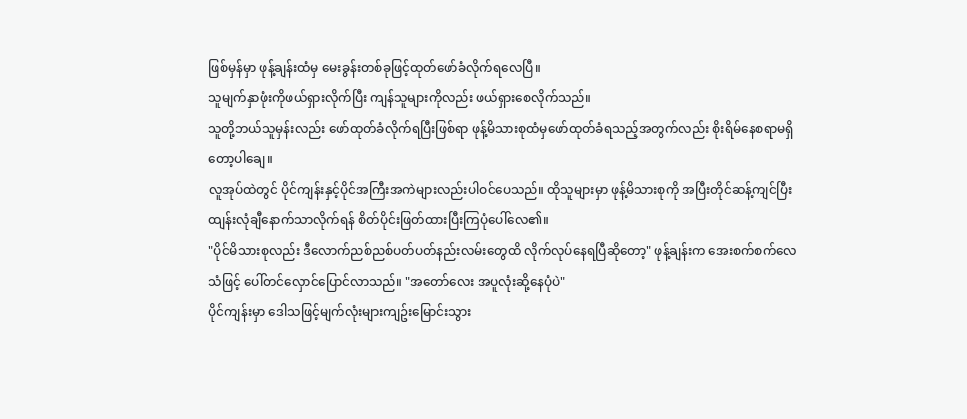ဖြစ်မှန်မှာ ဖုန့်ချန်းထံမှ မေးခွန်းတစ်ခုဖြင့်ထုတ်ဖော်ခံလိုက်ရလေပြီ။
သူမျက်နှာဖုံးကိုဖယ်ရှားလိုက်ပြီး ကျန်သူများကိုလည်း ဖယ်ရှားစေလိုက်သည်။
သူတို့ဘယ်သူမှန်းလည်း ဖော်ထုတ်ခံလိုက်ရပြီးဖြစ်ရာ ဖုန့်မိသားစုထံမှဖော်ထုတ်ခံရသည့်အတွက်လည်း စိုးရိမ်နေစရာမရှိတော့ပါချေ။
လူအုပ်ထဲတွင် ပိုင်ကျန်းနှင့်ပိုင်အကြီးအကဲများလည်းပါဝင်ပေသည်။ ထိုသူများမှာ ဖုန့်မိသားစုကို အပြီးတိုင်ဆန့်ကျင်ပြီး ထျန်းလုံချီနောက်သာလိုက်ရန် စိတ်ပိုင်းဖြတ်ထားပြီးကြပုံပေါ်လေ၏။
"ပိုင်မိသားစုလည်း ဒီလောက်ညစ်ညစ်ပတ်ပတ်နည်းလမ်းတွေထိ လိုက်လုပ်နေရပြီဆိုတော့" ဖုန့်ချန်းက အေးစက်စက်လေသံဖြင့် ပေါ်တင်လှောင်ပြောင်လာသည်။ "အတော်လေး အပူလုံးဆို့နေပုံပဲ"
ပိုင်ကျန်းမှာ ဒေါသဖြင့်မျက်လုံးများကျဥ်းမြောင်းသွား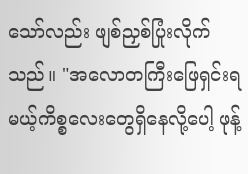သော်လည်း ဖျစ်ညှစ်ပြုံးလိုက်သည်။ "အလောတကြီးဖြေရှင်းရမယ့်ကိစ္စလေးတွေရှိနေလို့ပေါ့ ဖုန့်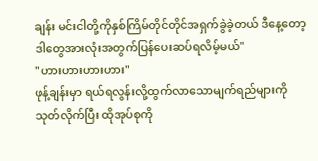ချန်း မင်းငါတို့ကိုနှစ်ကြိမ်တိုင်တိုင်အရှက်ခွဲခဲ့တယ် ဒီနေ့တော့ ဒါတွေအားလုံးအတွက်ပြန်ပေးဆပ်ရလိမ့်မယ်"
"ဟားဟားဟားဟား"
ဖုန့်ချန်းမှာ ရယ်ရလွန်းလို့ထွက်လာသောမျက်ရည်များကိုသုတ်လိုက်ပြီး ထိုအုပ်စုကို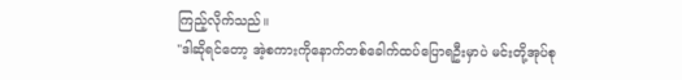ကြည့်လိုက်သည်။
"ဒါဆိုရင်တော့ အဲ့စကားကိုနောက်တစ်ခေါက်ထပ်ပြောရဦးမှာပဲ မင်းတို့အုပ်စု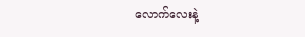လောက်လေးနဲ့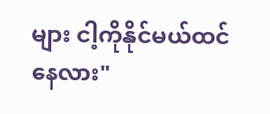များ ငါ့ကိုနိုင်မယ်ထင်နေလား"